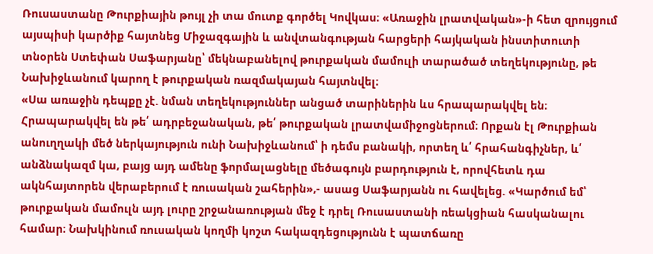Ռուսաստանը Թուրքիային թույլ չի տա մուտք գործել Կովկաս։ «Առաջին լրատվական»-ի հետ զրույցում այսպիսի կարծիք հայտնեց Միջազգային և անվտանգության հարցերի հայկական ինստիտուտի տնօրեն Ստեփան Սաֆարյանը՝ մեկնաբանելով թուրքական մամուլի տարածած տեղեկությունը, թե Նախիջևանում կարող է թուրքական ռազմակայան հայտնվել։
«Սա առաջին դեպքը չէ. նման տեղեկություններ անցած տարիներին ևս հրապարակվել են։ Հրապարակվել են թե՛ ադրբեջանական, թե՛ թուրքական լրատվամիջոցներում։ Որքան էլ Թուրքիան անուղղակի մեծ ներկայություն ունի Նախիջևանում՝ ի դեմս բանակի, որտեղ և՛ հրահանգիչներ, և՛ անձնակազմ կա, բայց այդ ամենը ֆորմալացնելը մեծագույն բարդություն է, որովհետև դա ակնհայտորեն վերաբերում է ռուսական շահերին»,- ասաց Սաֆարյանն ու հավելեց. «Կարծում եմ՝ թուրքական մամուլն այդ լուրը շրջանառության մեջ է դրել Ռուսաստանի ռեակցիան հասկանալու համար։ Նախկինում ռուսական կողմի կոշտ հակազդեցությունն է պատճառը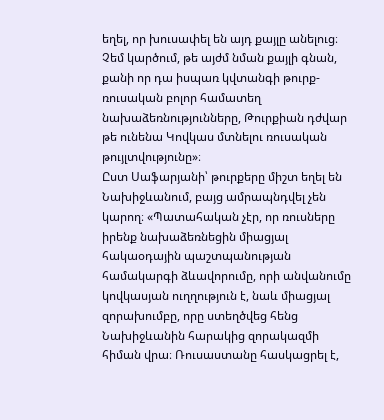եղել, որ խուսափել են այդ քայլը անելուց։ Չեմ կարծում, թե այժմ նման քայլի գնան, քանի որ դա իսպառ կվտանգի թուրք-ռուսական բոլոր համատեղ նախաձեռնությունները, Թուրքիան դժվար թե ունենա Կովկաս մտնելու ռուսական թույլտվությունը»։
Ըստ Սաֆարյանի՝ թուրքերը միշտ եղել են Նախիջևանում, բայց ամրապնդվել չեն կարող։ «Պատահական չէր, որ ռուսները իրենք նախաձեռնեցին միացյալ հակաօդային պաշտպանության համակարգի ձևավորումը, որի անվանումը կովկասյան ուղղություն է, նաև միացյալ զորախումբը, որը ստեղծվեց հենց Նախիջևանին հարակից զորակազմի հիման վրա։ Ռուսաստանը հասկացրել է,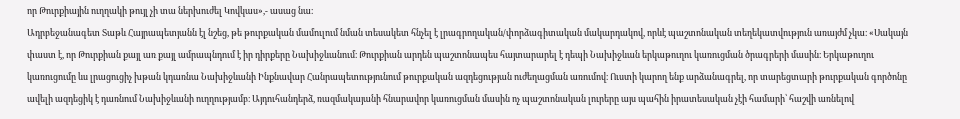որ Թուրքիային ուղղակի թույլ չի տա ներխուժել Կովկաս»,- ասաց նա։
Ադրբեջանագետ Տաթև Հայրապետյանն էլ նշեց, թե թուրքական մամուլում նման տեսակետ հնչել է լրագրողական/փորձագիտական մակարդակով, որևէ պաշտոնական տեղեկատվություն առայժմ չկա։ «Սակայն փաստ է, որ Թուրքիան քայլ առ քայլ ամրապնդում է իր դիրքերը Նախիջևանում։ Թուրքիան արդեն պաշտոնապես հայտարարել է դեպի Նախիջևան երկաթուղու կառուցման ծրագրերի մասին։ Երկաթուղու կառուցումը ևս լրացուցիչ խթան կդառնա Նախիջևանի Ինքնավար Հանրապետությունում թուրքական ազդեցության ուժեղացման առումով։ Ուստի կարող ենք արձանագրել, որ տարեցտարի թուրքական գործոնը ավելի ազդեցիկ է դառնում Նախիջևանի ուղղությամբ։ Այդուհանդերձ, ռազմակայանի հնարավոր կառուցման մասին ոչ պաշտոնական լուրերը այս պահին իրատեսական չէի համարի՝ հաշվի առնելով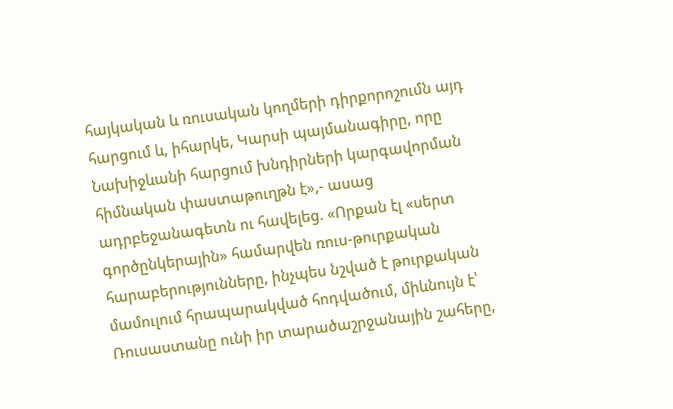հայկական և ռուսական կողմերի դիրքորոշումն այդ հարցում և, իհարկե, Կարսի պայմանագիրը, որը Նախիջևանի հարցում խնդիրների կարգավորման հիմնական փաստաթուղթն է»,- ասաց ադրբեջանագետն ու հավելեց. «Որքան էլ «սերտ գործընկերային» համարվեն ռուս-թուրքական հարաբերությունները, ինչպես նշված է թուրքական մամուլում հրապարակված հոդվածում, միևնույն է՝ Ռուսաստանը ունի իր տարածաշրջանային շահերը,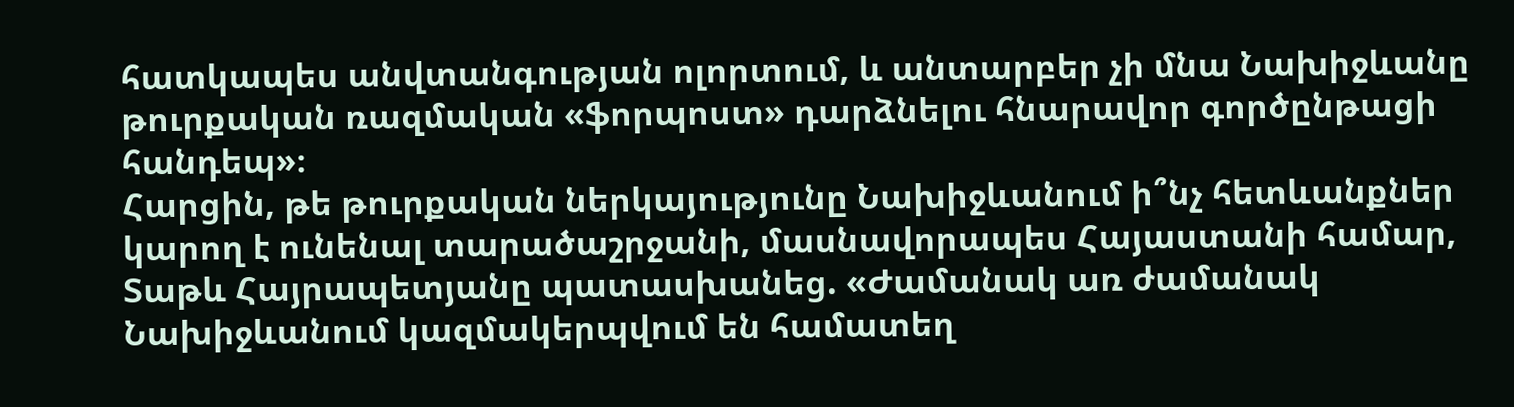հատկապես անվտանգության ոլորտում, և անտարբեր չի մնա Նախիջևանը թուրքական ռազմական «ֆորպոստ» դարձնելու հնարավոր գործընթացի հանդեպ»։
Հարցին, թե թուրքական ներկայությունը Նախիջևանում ի՞նչ հետևանքներ կարող է ունենալ տարածաշրջանի, մասնավորապես Հայաստանի համար, Տաթև Հայրապետյանը պատասխանեց. «Ժամանակ առ ժամանակ Նախիջևանում կազմակերպվում են համատեղ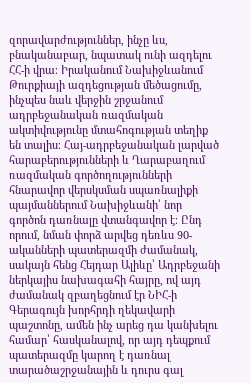զորավարժություններ, ինչը ևս, բնականաբար, նպատակ ունի ազդելու ՀՀ-ի վրա։ Իրականում Նախիջևանում Թուրքիայի ազդեցության մեծացումը, ինչպես նաև վերջին շրջանում ադրբեջանական ռազմական ակտիվությունը մտահոգության տեղիք են տալիս։ Հայ-ադրբեջանական լարված հարաբերությունների և Ղարաբաղում ռազմական գործողությունների հնարավոր վերսկսման սպառնալիքի պայմաններում Նախիջևանի՝ նոր գործոն դառնալը վտանգավոր է։ Ընդ որում, նման փորձ արվեց դեռևս 90-ականների պատերազմի ժամանակ, սակայն հենց Հեյդար Ալիևը՝ Ադրբեջանի ներկայիս նախագահի հայրը, ով այդ ժամանակ զբաղեցնում էր ՆԻՀ-ի Գերագույն խորհրդի ղեկավարի պաշտոնը, ամեն ինչ արեց դա կանխելու համար՝ հասկանալով, որ այդ դեպքում պատերազմը կարող է դառնալ տարածաշրջանային և դուրս գալ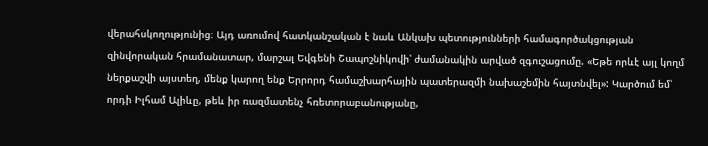վերահսկողությունից։ Այդ առումով հատկանշական է նաև Անկախ պետությունների համագործակցության զինվորական հրամանատար, մարշալ Եվգենի Շապոշնիկովի՝ ժամանակին արված զգուշացումը. «Եթե որևէ այլ կողմ ներքաշվի այստեղ, մենք կարող ենք Երրորդ համաշխարհային պատերազմի նախաշեմին հայտնվել»: Կարծում եմ՝ որդի Իլհամ Ալիևը, թեև իր ռազմատենչ հռետորաբանությանը,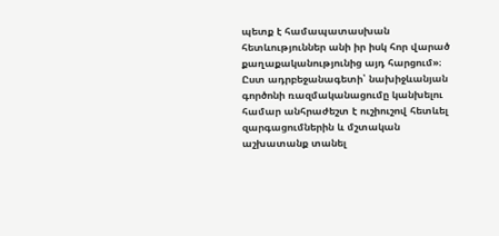պետք է համապատասխան հետևություններ անի իր իսկ հոր վարած քաղաքականությունից այդ հարցում»։
Ըստ ադրբեջանագետի՝ նախիջևանյան գործոնի ռազմականացումը կանխելու համար անհրաժեշտ է ուշիուշով հետևել զարգացումներին և մշտական աշխատանք տանել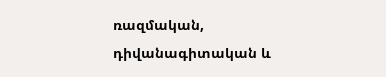ռազմական, դիվանագիտական և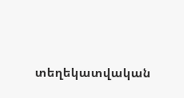տեղեկատվական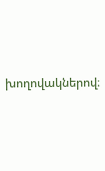խողովակներով։